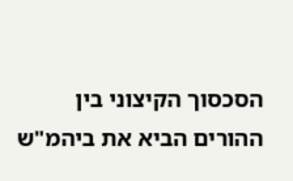הסכסוך הקיצוני בין ההורים הביא את ביהמ"ש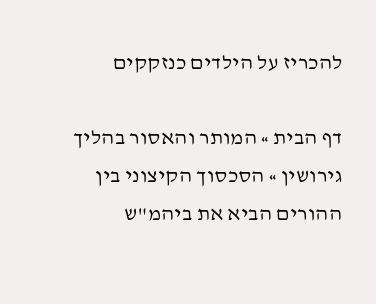להכריז על הילדים כנזקקים

דף הבית » המותר והאסור בהליך גירושין » הסכסוך הקיצוני בין ההורים הביא את ביהמ"ש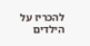להכריז על הילדים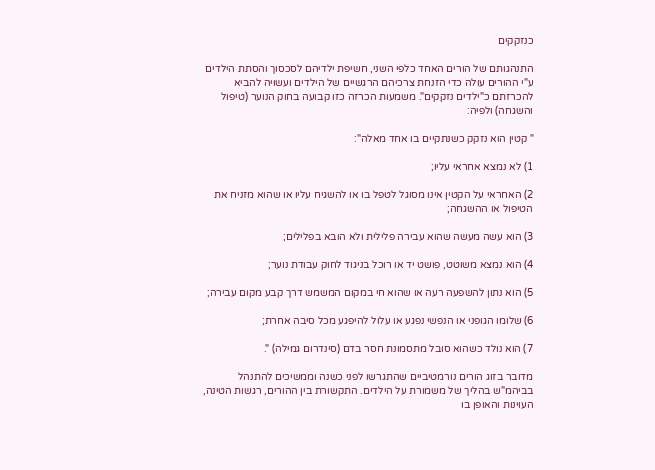כנזקקים

התנהגותם של הורים האחד כלפי השני, חשיפת ילדיהם לסכסוך והסתת הילדים ע"י ההורים עולה כדי הזנחת צרכיהם הרגשיים של הילדים ועשויה להביא להכרזתם כ"ילדים נזקקים". משמעות הכרזה כזו קבועה בחוק הנוער (טיפול והשגחה) ולפיה:

" קטין הוא נזקק כשנתקיים בו אחד מאלה":

1) לא נמצא אחראי עליו;

2) האחראי על הקטין אינו מסוגל לטפל בו או להשגיח עליו או שהוא מזניח את הטיפול או ההשגחה;

3) הוא עשה מעשה שהוא עבירה פלילית ולא הובא בפלילים;

4) הוא נמצא משוטט, פושט יד או רוכל בניגוד לחוק עבודת נוער;

5) הוא נתון להשפעה רעה או שהוא חי במקום המשמש דרך קבע מקום עבירה;

6) שלומו הגופני או הנפשי נפגע או עלול להיפגע מכל סיבה אחרת;

7) הוא נולד כשהוא סובל מתסמונת חסר בדם (סינדרום גמילה) ".

מדובר בזוג הורים נורמטיביים שהתגרשו לפני כשנה וממשיכים להתנהל בביהמ"ש בהליך של משמורת על הילדים. התקשורת בין ההורים, רגשות הטינה, העוינות והאופן בו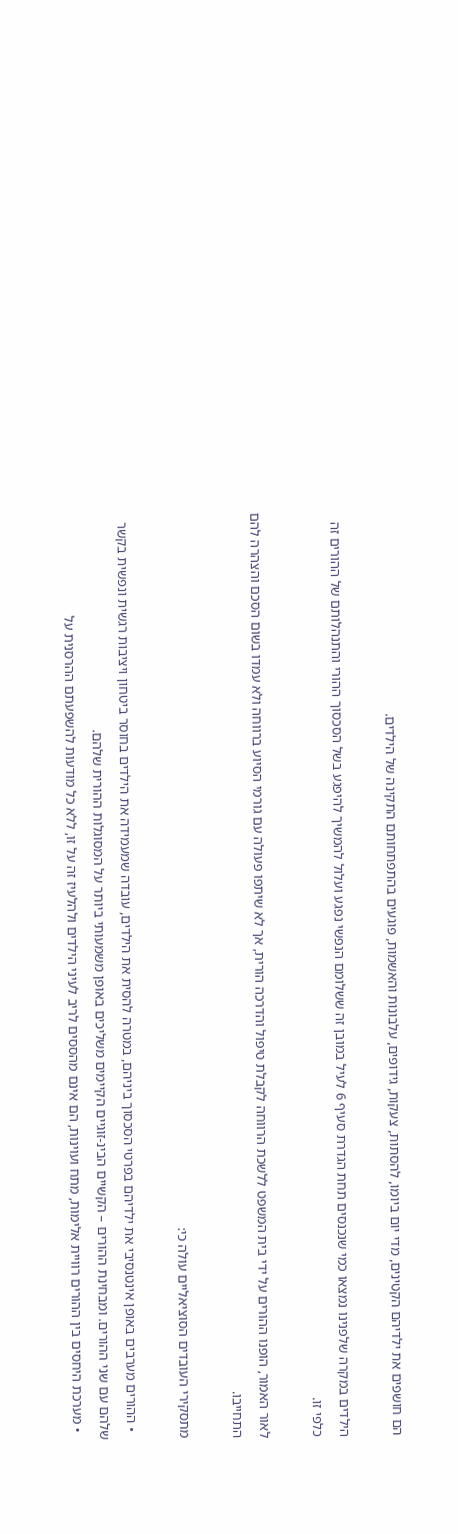הם חושפים את ילדיהם הקטינים, מדי יום ביומו, להסתות, צעקות, גידופים, עלבונות והאשמות, פוגעים בהתפתחותם התקינה של הילדים.

הילדים במקרה שלפנינו נמצאו כמי שנכנסים תחת הגדרת סעיף 6 לעיל במובן זה ששלומם הנפשי נפגע ועלול להמשיך להיפגע בשל הסכסוך ההורי והתנהלותם של ההורים זה כלפי זו.

לאור האמור, הופנו ההורים על ידי בית המשפט ללשכת הרווחה לקבלת טיפול והדרכה הורית, אך לא שיתפו פעולה עם גורמי הסיוע ברווחה ולא עמדו בשום הסכם והצהרה להם התחייבו.

מתסקירי העובדים הסוציאליים עולה כי:

  • ההורים מערבים באופן אינטנסיבי את ילדיהם בפרטי הסכסוך ביניהם, במטרה להסית את הילדים, עובדה שמעמידה את הילדים בחוסר ביטחון ויציבות רגשית ונפשית בקשר שלהם עם שני ההורים. ומבחינת ההורים – הקשיים הבינ-זוגיים הקיימים משליכים באופן משמעותי ביותר על המסוגלות ההורית שלהם.
  • מערכת היחסים בין ההורים רוויית אלימות, מתח ועוינות, הם אינם מהססים לריב לעיני הילדים ולהלעיז זה על זו, ללא כל מודעות להשפעתם ההרסנית על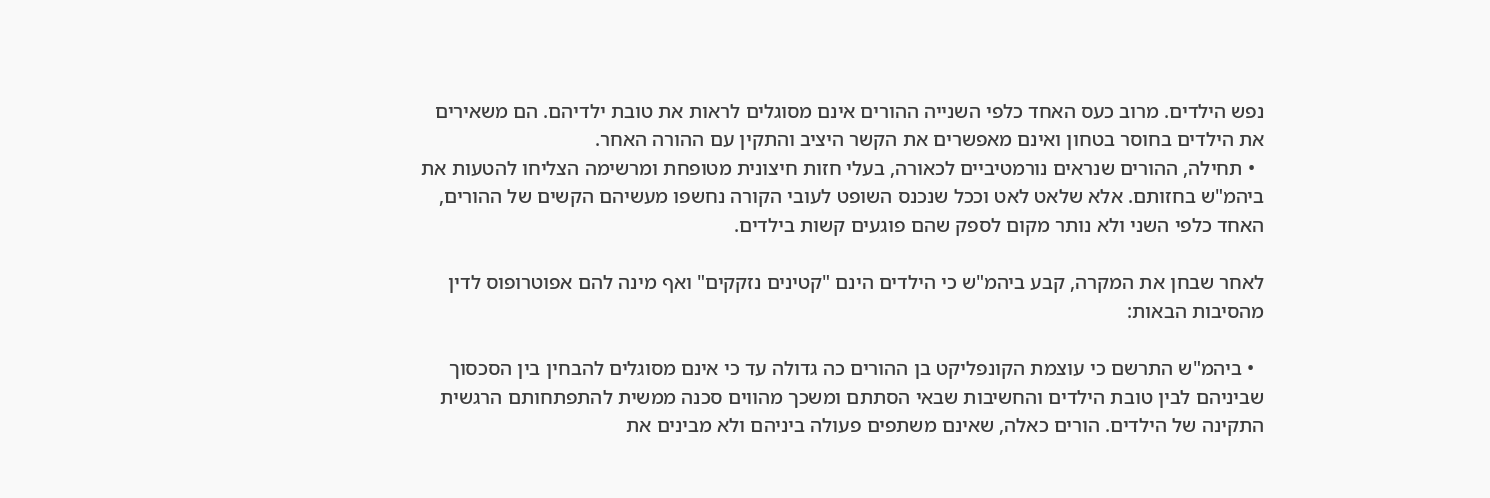נפש הילדים. מרוב כעס האחד כלפי השנייה ההורים אינם מסוגלים לראות את טובת ילדיהם. הם משאירים את הילדים בחוסר בטחון ואינם מאפשרים את הקשר היציב והתקין עם ההורה האחר.
  • תחילה, ההורים שנראים נורמטיביים לכאורה, בעלי חזות חיצונית מטופחת ומרשימה הצליחו להטעות את ביהמ"ש בחזותם. אלא שלאט לאט וככל שנכנס השופט לעובי הקורה נחשפו מעשיהם הקשים של ההורים, האחד כלפי השני ולא נותר מקום לספק שהם פוגעים קשות בילדים.

לאחר שבחן את המקרה, קבע ביהמ"ש כי הילדים הינם "קטינים נזקקים" ואף מינה להם אפוטרופוס לדין מהסיבות הבאות:

  • ביהמ"ש התרשם כי עוצמת הקונפליקט בן ההורים כה גדולה עד כי אינם מסוגלים להבחין בין הסכסוך שביניהם לבין טובת הילדים והחשיבות שבאי הסתתם ומשכך מהווים סכנה ממשית להתפתחותם הרגשית התקינה של הילדים. הורים כאלה, שאינם משתפים פעולה ביניהם ולא מבינים את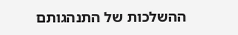ההשלכות של התנהגותם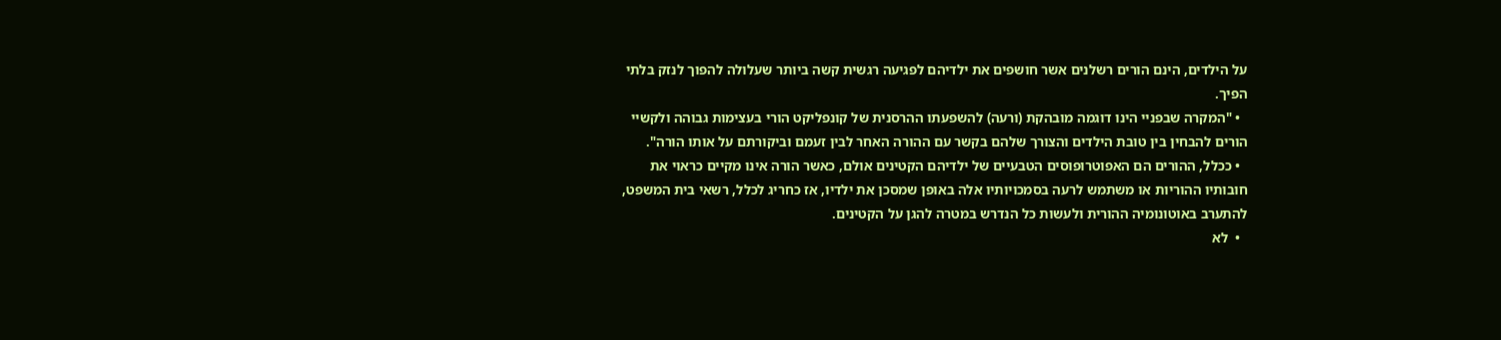על הילדים, הינם הורים רשלנים אשר חושפים את ילדיהם לפגיעה רגשית קשה ביותר שעלולה להפוך לנזק בלתי הפיך.
  • "המקרה שבפניי הינו דוגמה מובהקת (ורעה) להשפעתו ההרסנית של קונפליקט הורי בעצימות גבוהה ולקשיי הורים להבחין בין טובת הילדים והצורך שלהם בקשר עם ההורה האחר לבין זעמם וביקורתם על אותו הורה".
  • ככלל, ההורים הם האפוטרופוסים הטבעיים של ילדיהם הקטינים אולם, כאשר הורה אינו מקיים כראוי את חובותיו ההוריות או משתמש לרעה בסמכויותיו אלה באופן שמסכן את ילדיו, אז כחריג לכלל, רשאי בית המשפט, להתערב באוטונומיה ההורית ולעשות כל הנדרש במטרה להגן על הקטינים.
  •  לא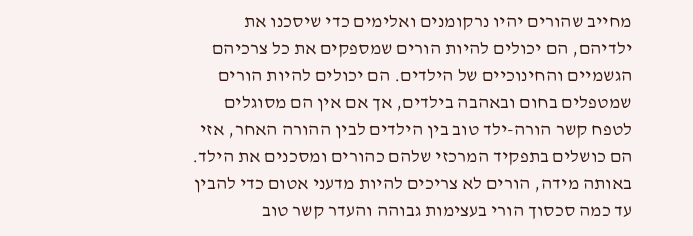מחייב שהורים יהיו נרקומנים ואלימים כדי שיסכנו את ילדיהם, הם יכולים להיות הורים שמספקים את כל צרכיהם הגשמיים והחינוכיים של הילדים. הם יכולים להיות הורים שמטפלים בחום ובאהבה בילדים, אך אם אין הם מסוגלים לטפח קשר הורה-ילד טוב בין הילדים לבין ההורה האחר, אזי הם כושלים בתפקיד המרכזי שלהם כהורים ומסכנים את הילד. באותה מידה, הורים לא צריכים להיות מדעני אטום כדי להבין עד כמה סכסוך הורי בעצימות גבוהה והעדר קשר טוב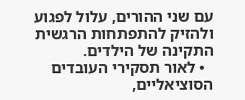עם שני ההורים, עלול לפגוע ולהזיק להתפתחות הרגשית התקינה של הילדים.
  • לאור תסקירי העובדים הסוציאליים,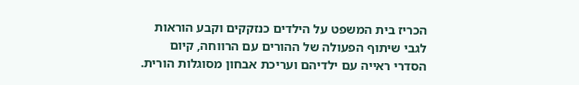הכריז בית המשפט על הילדים כנזקקים וקבע הוראות לגבי שיתוף הפעולה של ההורים עם הרווחה, קיום הסדרי ראייה עם ילדיהם ועריכת אבחון מסוגלות הורית.